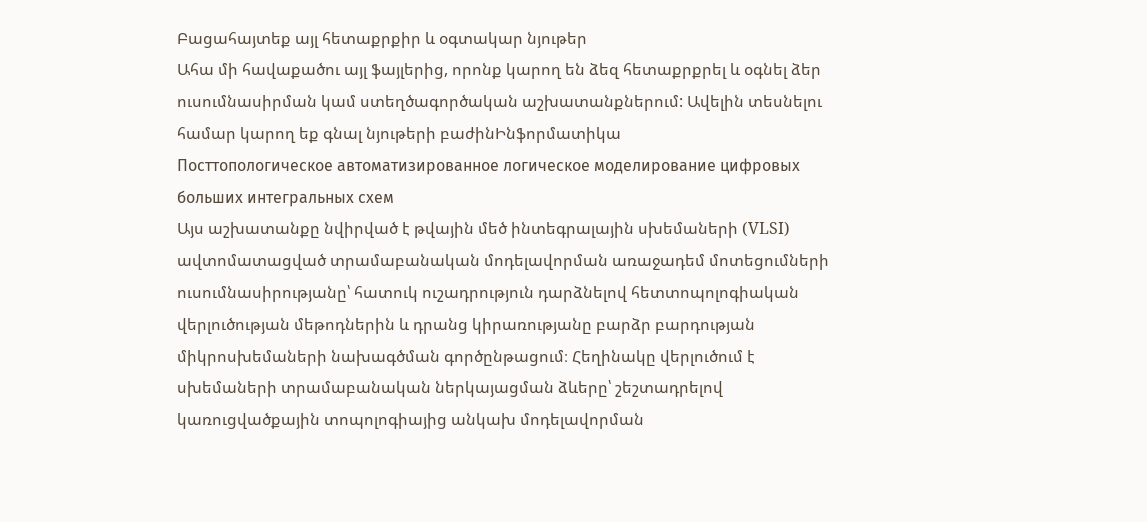Բացահայտեք այլ հետաքրքիր և օգտակար նյութեր
Ահա մի հավաքածու այլ ֆայլերից, որոնք կարող են ձեզ հետաքրքրել և օգնել ձեր ուսումնասիրման կամ ստեղծագործական աշխատանքներում: Ավելին տեսնելու համար կարող եք գնալ նյութերի բաժինԻնֆորմատիկա
Посттопологическое автоматизированное логическое моделирование цифровых больших интегральных схем
Այս աշխատանքը նվիրված է թվային մեծ ինտեգրալային սխեմաների (VLSI) ավտոմատացված տրամաբանական մոդելավորման առաջադեմ մոտեցումների ուսումնասիրությանը՝ հատուկ ուշադրություն դարձնելով հետտոպոլոգիական վերլուծության մեթոդներին և դրանց կիրառությանը բարձր բարդության միկրոսխեմաների նախագծման գործընթացում։ Հեղինակը վերլուծում է սխեմաների տրամաբանական ներկայացման ձևերը՝ շեշտադրելով կառուցվածքային տոպոլոգիայից անկախ մոդելավորման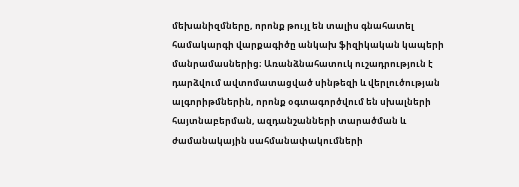մեխանիզմները, որոնք թույլ են տալիս գնահատել համակարգի վարքագիծը անկախ ֆիզիկական կապերի մանրամասներից։ Առանձնահատուկ ուշադրություն է դարձվում ավտոմատացված սինթեզի և վերլուծության ալգորիթմներին, որոնք օգտագործվում են սխալների հայտնաբերման, ազդանշանների տարածման և ժամանակային սահմանափակումների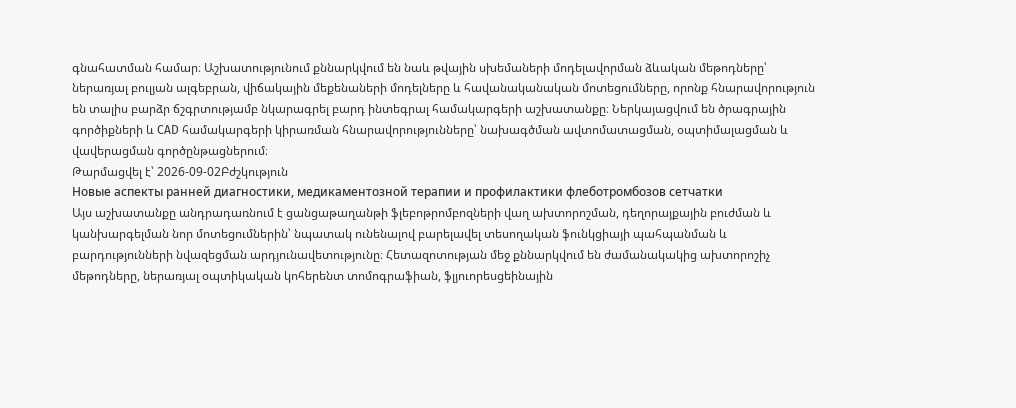գնահատման համար։ Աշխատությունում քննարկվում են նաև թվային սխեմաների մոդելավորման ձևական մեթոդները՝ ներառյալ բուլյան ալգեբրան, վիճակային մեքենաների մոդելները և հավանականական մոտեցումները, որոնք հնարավորություն են տալիս բարձր ճշգրտությամբ նկարագրել բարդ ինտեգրալ համակարգերի աշխատանքը։ Ներկայացվում են ծրագրային գործիքների և CAD համակարգերի կիրառման հնարավորությունները՝ նախագծման ավտոմատացման, օպտիմալացման և վավերացման գործընթացներում։
Թարմացվել է՝ 2026-09-02Բժշկություն
Новые аспекты ранней диагностики, медикаментозной терапии и профилактики флеботромбозов сетчатки
Այս աշխատանքը անդրադառնում է ցանցաթաղանթի ֆլեբոթրոմբոզների վաղ ախտորոշման, դեղորայքային բուժման և կանխարգելման նոր մոտեցումներին՝ նպատակ ունենալով բարելավել տեսողական ֆունկցիայի պահպանման և բարդությունների նվազեցման արդյունավետությունը։ Հետազոտության մեջ քննարկվում են ժամանակակից ախտորոշիչ մեթոդները, ներառյալ օպտիկական կոհերենտ տոմոգրաֆիան, ֆլյուորեսցեինային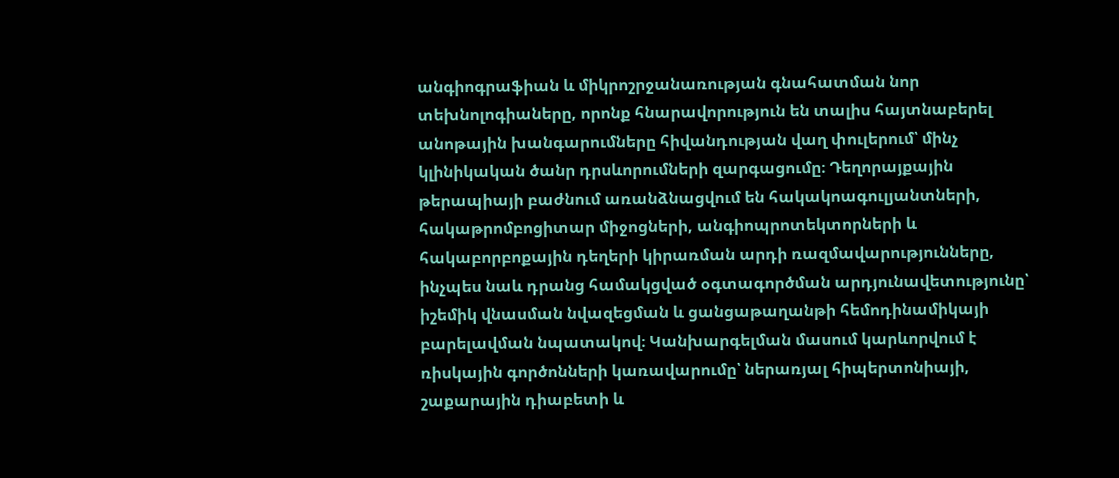անգիոգրաֆիան և միկրոշրջանառության գնահատման նոր տեխնոլոգիաները, որոնք հնարավորություն են տալիս հայտնաբերել անոթային խանգարումները հիվանդության վաղ փուլերում՝ մինչ կլինիկական ծանր դրսևորումների զարգացումը։ Դեղորայքային թերապիայի բաժնում առանձնացվում են հակակոագուլյանտների, հակաթրոմբոցիտար միջոցների, անգիոպրոտեկտորների և հակաբորբոքային դեղերի կիրառման արդի ռազմավարությունները, ինչպես նաև դրանց համակցված օգտագործման արդյունավետությունը՝ իշեմիկ վնասման նվազեցման և ցանցաթաղանթի հեմոդինամիկայի բարելավման նպատակով։ Կանխարգելման մասում կարևորվում է ռիսկային գործոնների կառավարումը՝ ներառյալ հիպերտոնիայի, շաքարային դիաբետի և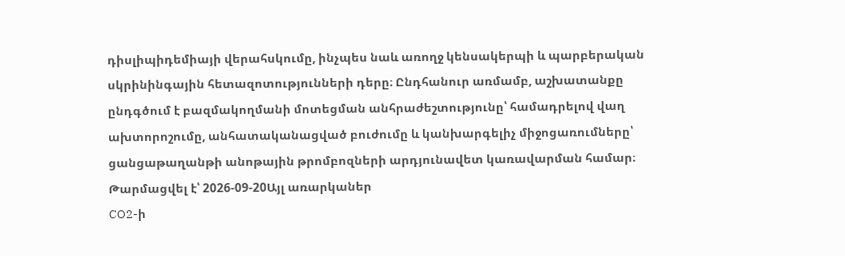դիսլիպիդեմիայի վերահսկումը, ինչպես նաև առողջ կենսակերպի և պարբերական սկրինինգային հետազոտությունների դերը։ Ընդհանուր առմամբ, աշխատանքը ընդգծում է բազմակողմանի մոտեցման անհրաժեշտությունը՝ համադրելով վաղ ախտորոշումը, անհատականացված բուժումը և կանխարգելիչ միջոցառումները՝ ցանցաթաղանթի անոթային թրոմբոզների արդյունավետ կառավարման համար։
Թարմացվել է՝ 2026-09-20Այլ առարկաներ
CO2-ի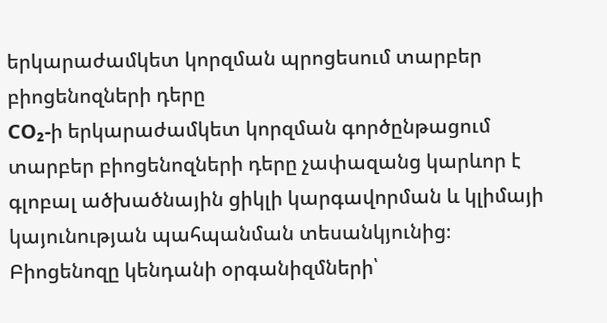երկարաժամկետ կորզման պրոցեսում տարբեր բիոցենոզների դերը
CO₂-ի երկարաժամկետ կորզման գործընթացում տարբեր բիոցենոզների դերը չափազանց կարևոր է գլոբալ ածխածնային ցիկլի կարգավորման և կլիմայի կայունության պահպանման տեսանկյունից։ Բիոցենոզը կենդանի օրգանիզմների՝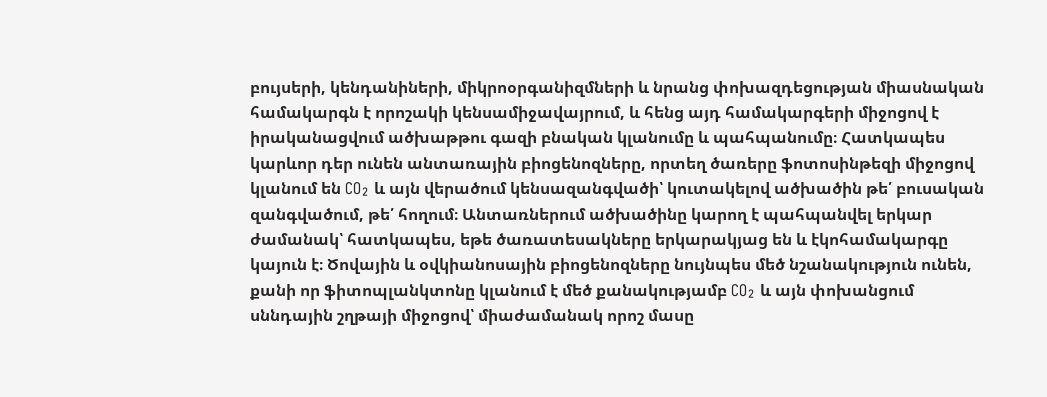բույսերի, կենդանիների, միկրոօրգանիզմների և նրանց փոխազդեցության միասնական համակարգն է որոշակի կենսամիջավայրում, և հենց այդ համակարգերի միջոցով է իրականացվում ածխաթթու գազի բնական կլանումը և պահպանումը։ Հատկապես կարևոր դեր ունեն անտառային բիոցենոզները, որտեղ ծառերը ֆոտոսինթեզի միջոցով կլանում են CO₂ և այն վերածում կենսազանգվածի՝ կուտակելով ածխածին թե՛ բուսական զանգվածում, թե՛ հողում։ Անտառներում ածխածինը կարող է պահպանվել երկար ժամանակ՝ հատկապես, եթե ծառատեսակները երկարակյաց են և էկոհամակարգը կայուն է։ Ծովային և օվկիանոսային բիոցենոզները նույնպես մեծ նշանակություն ունեն, քանի որ ֆիտոպլանկտոնը կլանում է մեծ քանակությամբ CO₂ և այն փոխանցում սննդային շղթայի միջոցով՝ միաժամանակ որոշ մասը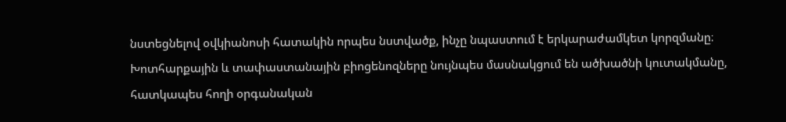նստեցնելով օվկիանոսի հատակին որպես նստվածք, ինչը նպաստում է երկարաժամկետ կորզմանը։ Խոտհարքային և տափաստանային բիոցենոզները նույնպես մասնակցում են ածխածնի կուտակմանը, հատկապես հողի օրգանական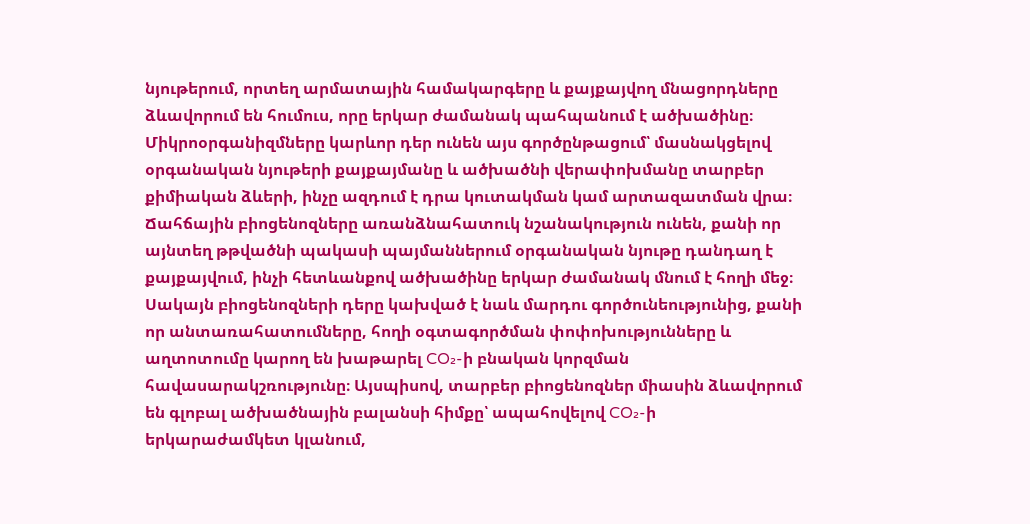նյութերում, որտեղ արմատային համակարգերը և քայքայվող մնացորդները ձևավորում են հումուս, որը երկար ժամանակ պահպանում է ածխածինը։ Միկրոօրգանիզմները կարևոր դեր ունեն այս գործընթացում՝ մասնակցելով օրգանական նյութերի քայքայմանը և ածխածնի վերափոխմանը տարբեր քիմիական ձևերի, ինչը ազդում է դրա կուտակման կամ արտազատման վրա։ Ճահճային բիոցենոզները առանձնահատուկ նշանակություն ունեն, քանի որ այնտեղ թթվածնի պակասի պայմաններում օրգանական նյութը դանդաղ է քայքայվում, ինչի հետևանքով ածխածինը երկար ժամանակ մնում է հողի մեջ։ Սակայն բիոցենոզների դերը կախված է նաև մարդու գործունեությունից, քանի որ անտառահատումները, հողի օգտագործման փոփոխությունները և աղտոտումը կարող են խաթարել CO₂-ի բնական կորզման հավասարակշռությունը։ Այսպիսով, տարբեր բիոցենոզներ միասին ձևավորում են գլոբալ ածխածնային բալանսի հիմքը՝ ապահովելով CO₂-ի երկարաժամկետ կլանում,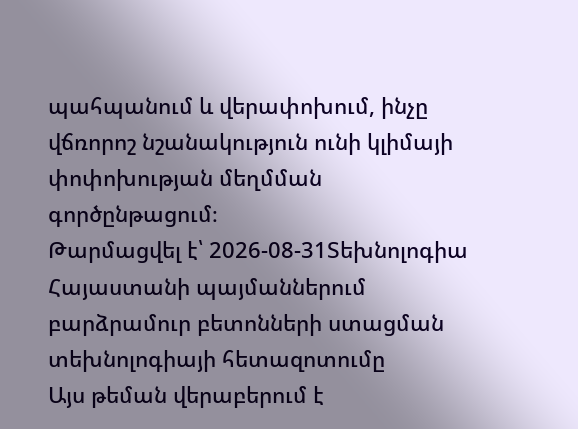պահպանում և վերափոխում, ինչը վճռորոշ նշանակություն ունի կլիմայի փոփոխության մեղմման գործընթացում։
Թարմացվել է՝ 2026-08-31Տեխնոլոգիա
Հայաստանի պայմաններում բարձրամուր բետոնների ստացման տեխնոլոգիայի հետազոտումը
Այս թեման վերաբերում է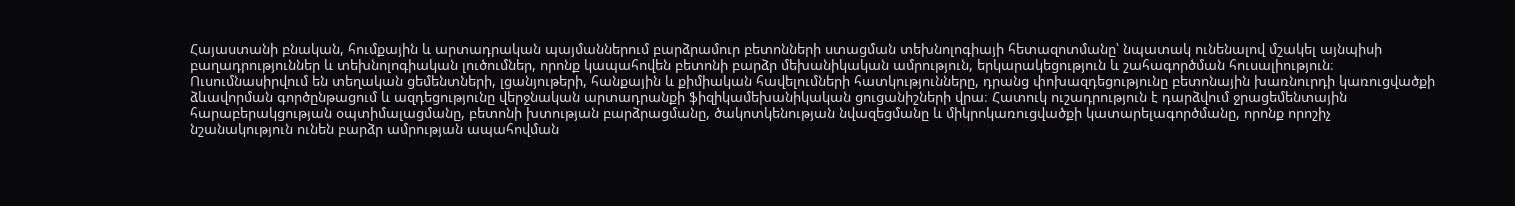Հայաստանի բնական, հումքային և արտադրական պայմաններում բարձրամուր բետոնների ստացման տեխնոլոգիայի հետազոտմանը՝ նպատակ ունենալով մշակել այնպիսի բաղադրություններ և տեխնոլոգիական լուծումներ, որոնք կապահովեն բետոնի բարձր մեխանիկական ամրություն, երկարակեցություն և շահագործման հուսալիություն։ Ուսումնասիրվում են տեղական ցեմենտների, լցանյութերի, հանքային և քիմիական հավելումների հատկությունները, դրանց փոխազդեցությունը բետոնային խառնուրդի կառուցվածքի ձևավորման գործընթացում և ազդեցությունը վերջնական արտադրանքի ֆիզիկամեխանիկական ցուցանիշների վրա։ Հատուկ ուշադրություն է դարձվում ջրացեմենտային հարաբերակցության օպտիմալացմանը, բետոնի խտության բարձրացմանը, ծակոտկենության նվազեցմանը և միկրոկառուցվածքի կատարելագործմանը, որոնք որոշիչ նշանակություն ունեն բարձր ամրության ապահովման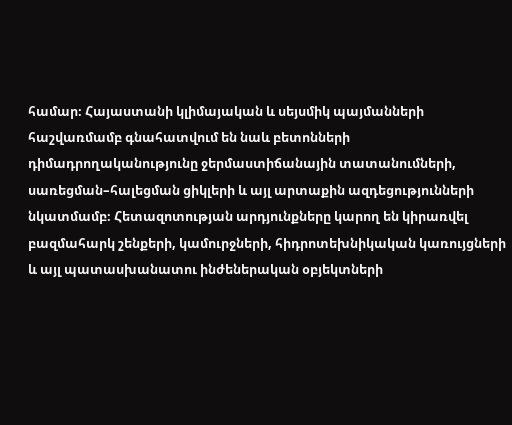համար։ Հայաստանի կլիմայական և սեյսմիկ պայմանների հաշվառմամբ գնահատվում են նաև բետոնների դիմադրողականությունը ջերմաստիճանային տատանումների, սառեցման–հալեցման ցիկլերի և այլ արտաքին ազդեցությունների նկատմամբ։ Հետազոտության արդյունքները կարող են կիրառվել բազմահարկ շենքերի, կամուրջների, հիդրոտեխնիկական կառույցների և այլ պատասխանատու ինժեներական օբյեկտների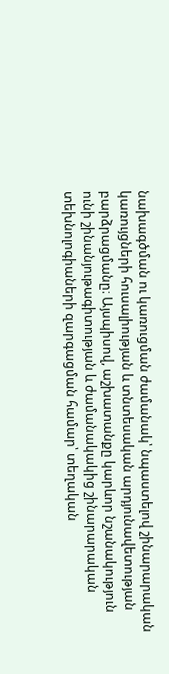նախագծման ու կառուցման ժամանակ՝ նպաստելով շինարարական կառույցների հուսալիության և տնտեսական արդյունավետության բարձրացմանը։ Այսպիսով, աշխատանքը կարևոր նշանակություն ունի շինանյութագիտության և ժամանակակից շինարարական տեխնոլոգիաների զարգացման համար՝ տեղական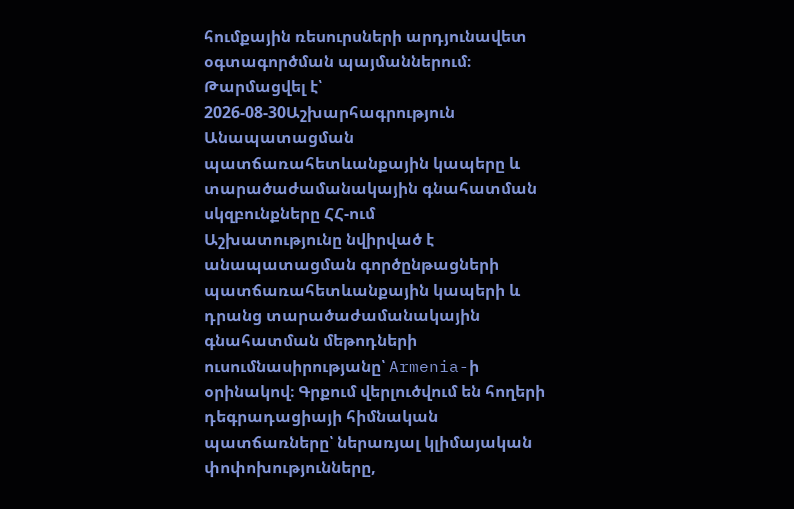հումքային ռեսուրսների արդյունավետ օգտագործման պայմաններում։
Թարմացվել է՝ 2026-08-30Աշխարհագրություն
Անապատացման պատճառահետևանքային կապերը և տարածաժամանակային գնահատման սկզբունքները ՀՀ-ում
Աշխատությունը նվիրված է անապատացման գործընթացների պատճառահետևանքային կապերի և դրանց տարածաժամանակային գնահատման մեթոդների ուսումնասիրությանը՝ Armenia-ի օրինակով։ Գրքում վերլուծվում են հողերի դեգրադացիայի հիմնական պատճառները՝ ներառյալ կլիմայական փոփոխությունները,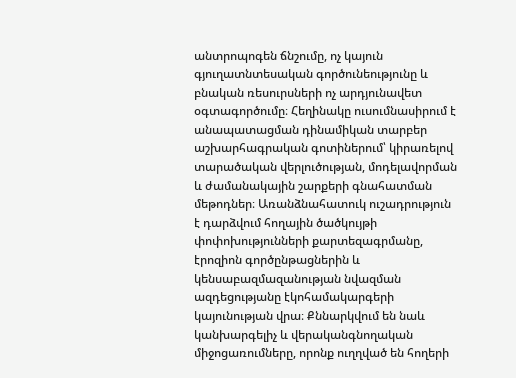անտրոպոգեն ճնշումը, ոչ կայուն գյուղատնտեսական գործունեությունը և բնական ռեսուրսների ոչ արդյունավետ օգտագործումը։ Հեղինակը ուսումնասիրում է անապատացման դինամիկան տարբեր աշխարհագրական գոտիներում՝ կիրառելով տարածական վերլուծության, մոդելավորման և ժամանակային շարքերի գնահատման մեթոդներ։ Առանձնահատուկ ուշադրություն է դարձվում հողային ծածկույթի փոփոխությունների քարտեզագրմանը, էրոզիոն գործընթացներին և կենսաբազմազանության նվազման ազդեցությանը էկոհամակարգերի կայունության վրա։ Քննարկվում են նաև կանխարգելիչ և վերականգնողական միջոցառումները, որոնք ուղղված են հողերի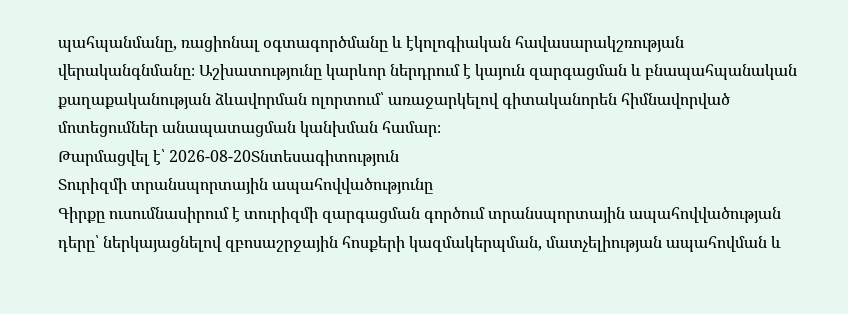պահպանմանը, ռացիոնալ օգտագործմանը և էկոլոգիական հավասարակշռության վերականգնմանը։ Աշխատությունը կարևոր ներդրում է կայուն զարգացման և բնապահպանական քաղաքականության ձևավորման ոլորտում՝ առաջարկելով գիտականորեն հիմնավորված մոտեցումներ անապատացման կանխման համար։
Թարմացվել է՝ 2026-08-20Տնտեսագիտություն
Տուրիզմի տրանսպորտային ապահովվածությունը
Գիրքը ուսումնասիրում է տուրիզմի զարգացման գործում տրանսպորտային ապահովվածության դերը՝ ներկայացնելով զբոսաշրջային հոսքերի կազմակերպման, մատչելիության ապահովման և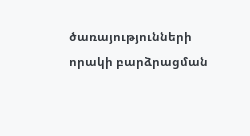ծառայությունների որակի բարձրացման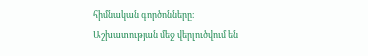հիմնական գործոնները։ Աշխատության մեջ վերլուծվում են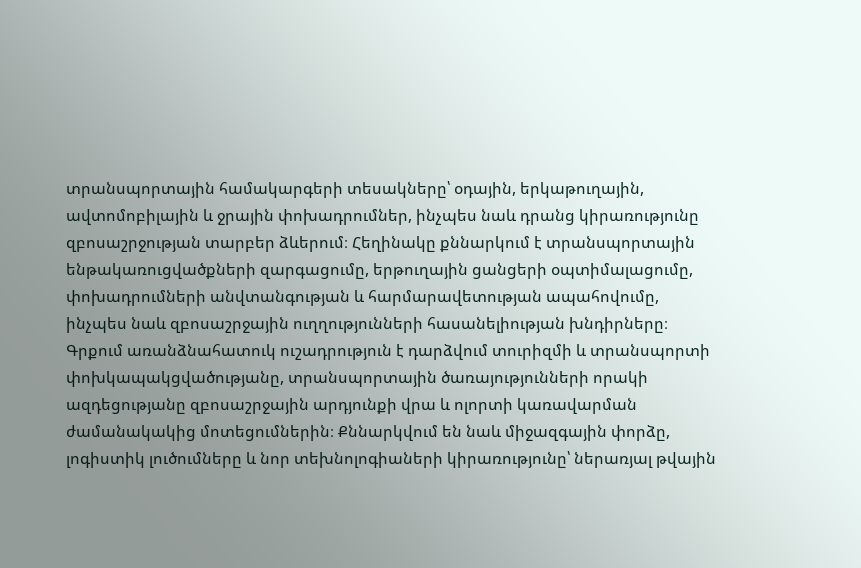տրանսպորտային համակարգերի տեսակները՝ օդային, երկաթուղային, ավտոմոբիլային և ջրային փոխադրումներ, ինչպես նաև դրանց կիրառությունը զբոսաշրջության տարբեր ձևերում։ Հեղինակը քննարկում է տրանսպորտային ենթակառուցվածքների զարգացումը, երթուղային ցանցերի օպտիմալացումը, փոխադրումների անվտանգության և հարմարավետության ապահովումը, ինչպես նաև զբոսաշրջային ուղղությունների հասանելիության խնդիրները։ Գրքում առանձնահատուկ ուշադրություն է դարձվում տուրիզմի և տրանսպորտի փոխկապակցվածությանը, տրանսպորտային ծառայությունների որակի ազդեցությանը զբոսաշրջային արդյունքի վրա և ոլորտի կառավարման ժամանակակից մոտեցումներին։ Քննարկվում են նաև միջազգային փորձը, լոգիստիկ լուծումները և նոր տեխնոլոգիաների կիրառությունը՝ ներառյալ թվային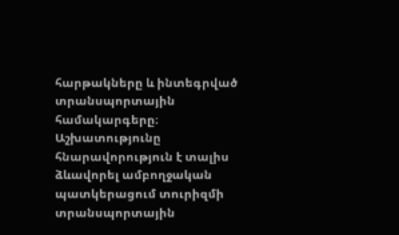հարթակները և ինտեգրված տրանսպորտային համակարգերը։ Աշխատությունը հնարավորություն է տալիս ձևավորել ամբողջական պատկերացում տուրիզմի տրանսպորտային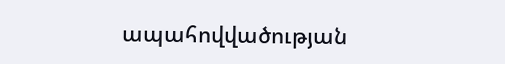ապահովվածության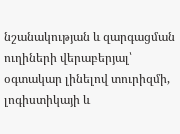նշանակության և զարգացման ուղիների վերաբերյալ՝ օգտակար լինելով տուրիզմի, լոգիստիկայի և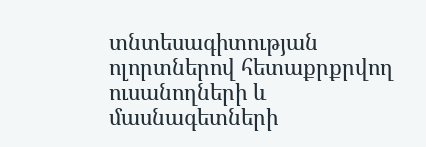տնտեսագիտության ոլորտներով հետաքրքրվող ուսանողների և մասնագետների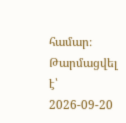համար։
Թարմացվել է՝ 2026-09-20